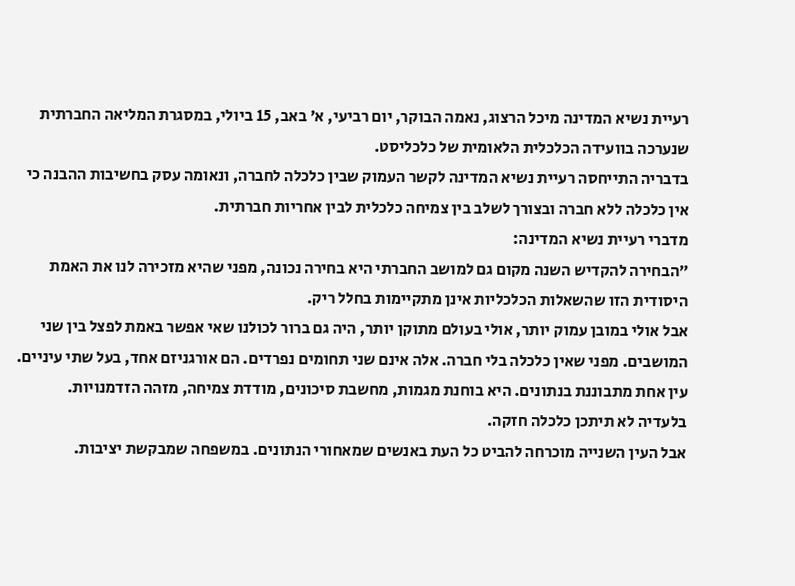רעיית נשיא המדינה מיכל הרצוג, נאמה הבוקר, יום רביעי, א׳ באב, 15 ביולי, במסגרת המליאה החברתית שנערכה בוועידה הכלכלית הלאומית של כלכליסט.
בדבריה התייחסה רעיית נשיא המדינה לקשר העמוק שבין כלכלה לחברה, ונאומה עסק בחשיבות ההבנה כי אין כלכלה ללא חברה ובצורך לשלב בין צמיחה כלכלית לבין אחריות חברתית.
מדברי רעיית נשיא המדינה:
״הבחירה להקדיש השנה מקום גם למושב החברתי היא בחירה נכונה, מפני שהיא מזכירה לנו את האמת היסודית הזו שהשאלות הכלכליות אינן מתקיימות בחלל ריק.
אבל אולי במובן עמוק יותר, אולי בעולם מתוקן יותר, היה גם ברור לכולנו שאי אפשר באמת לפצל בין שני המושבים. מפני שאין כלכלה בלי חברה. אלה אינם שני תחומים נפרדים. הם אורגניזם אחד, בעל שתי עיניים. עין אחת מתבוננת בנתונים. היא בוחנת מגמות, מחשבת סיכונים, מודדת צמיחה, מזהה הזדמנויות. בלעדיה לא תיתכן כלכלה חזקה.
אבל העין השנייה מוכרחה להביט כל העת באנשים שמאחורי הנתונים. במשפחה שמבקשת יציבות.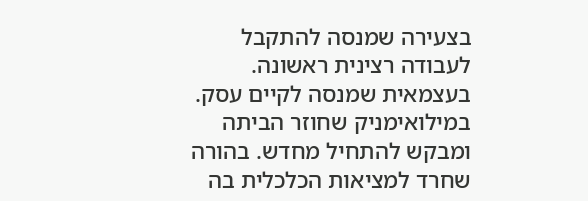בצעירה שמנסה להתקבל לעבודה רצינית ראשונה. בעצמאית שמנסה לקיים עסק. במילואימניק שחוזר הביתה ומבקש להתחיל מחדש. בהורה שחרד למציאות הכלכלית בה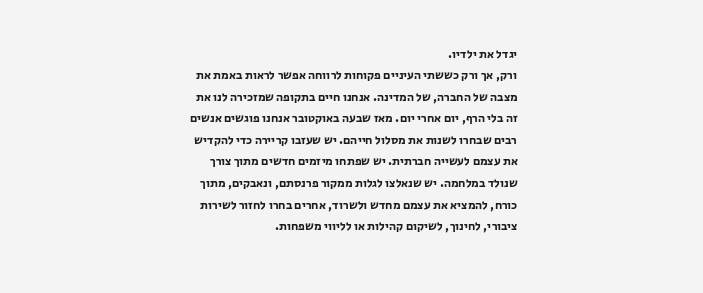יגדל את ילדיו.
ורק, אך ורק כששתי העיניים פקוחות לרווחה אפשר לראות באמת את מצבה של החברה, של המדינה. אנחנו חיים בתקופה שמזכירה לנו את זה בלי הרף, יום אחרי יום. מאז שבעה באוקטובר אנחנו פוגשים אנשים רבים שבחרו לשנות את מסלול חייהם. יש שעזבו קריירה כדי להקדיש את עצמם לעשייה חברתית. יש שפתחו מיזמים חדשים מתוך צורך שנולד במלחמה. יש שנאלצו לגלות ממקור פרנסתם, ונאבקים, מתוך כורח, להמציא את עצמם מחדש ולשרוד, אחרים בחרו לחזור לשירות ציבורי, לחינוך, לשיקום קהילות או לליווי משפחות.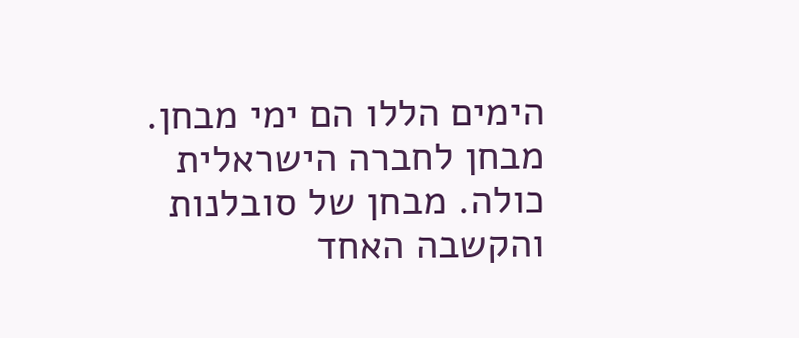הימים הללו הם ימי מבחן. מבחן לחברה הישראלית כולה. מבחן של סובלנות והקשבה האחד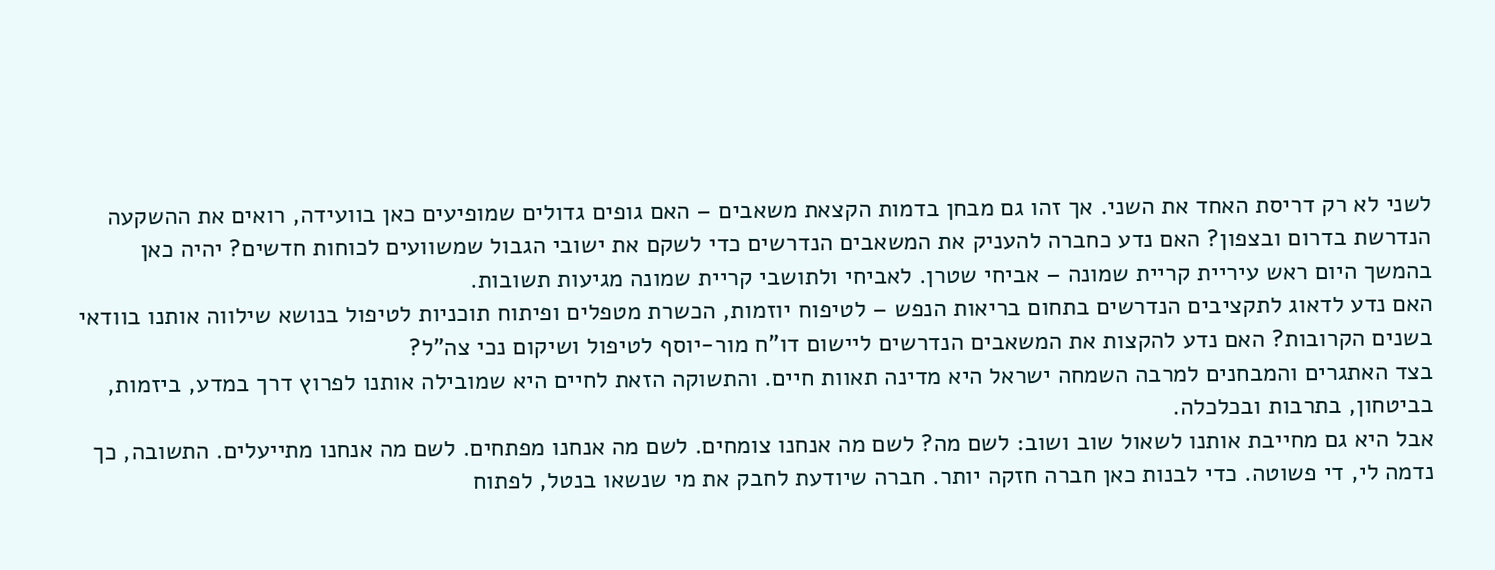לשני לא רק דריסת האחד את השני. אך זהו גם מבחן בדמות הקצאת משאבים – האם גופים גדולים שמופיעים כאן בוועידה, רואים את ההשקעה הנדרשת בדרום ובצפון? האם נדע כחברה להעניק את המשאבים הנדרשים כדי לשקם את ישובי הגבול שמשוועים לכוחות חדשים? יהיה כאן בהמשך היום ראש עיריית קריית שמונה – אביחי שטרן. לאביחי ולתושבי קריית שמונה מגיעות תשובות.
האם נדע לדאוג לתקציבים הנדרשים בתחום בריאות הנפש – לטיפוח יוזמות, הכשרת מטפלים ופיתוח תוכניות לטיפול בנושא שילווה אותנו בוודאי בשנים הקרובות? האם נדע להקצות את המשאבים הנדרשים ליישום דו"ח מור-יוסף לטיפול ושיקום נכי צה"ל?
בצד האתגרים והמבחנים למרבה השמחה ישראל היא מדינה תאוות חיים. והתשוקה הזאת לחיים היא שמובילה אותנו לפרוץ דרך במדע, ביזמות, בביטחון, בתרבות ובכלכלה.
אבל היא גם מחייבת אותנו לשאול שוב ושוב: לשם מה? לשם מה אנחנו צומחים. לשם מה אנחנו מפתחים. לשם מה אנחנו מתייעלים. התשובה, כך נדמה לי, די פשוטה. כדי לבנות כאן חברה חזקה יותר. חברה שיודעת לחבק את מי שנשאו בנטל, לפתוח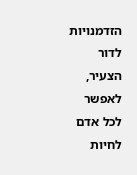הזדמנויות לדור הצעיר, לאפשר לכל אדם לחיות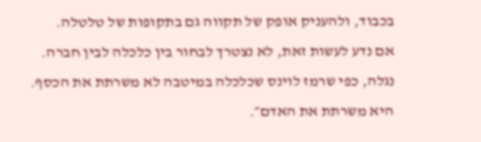בכבוד, ולהעניק אופק של תקווה גם בתקופות של טלטלה.
אם נדע לעשות זאת, לא נצטרך לבחור בין כלכלה לבין חברה. נגלה, כפי שרמז לוינס שכלכלה במיטבה לא משרתת את הכסף. היא משרתת את האדם״.